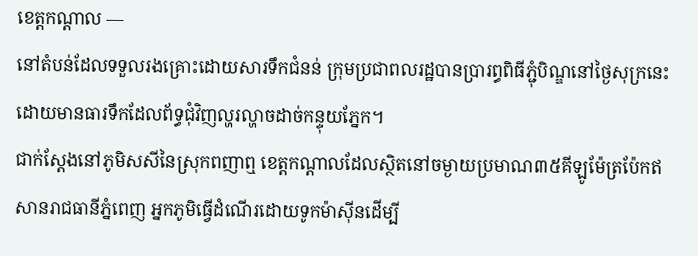ខេត្តកណ្តាល —
នៅតំបន់ដែលទទួលរងគ្រោះដោយសារទឹកជំនន់ ក្រុមប្រជាពលរដ្ឋបានប្រារព្ធពិធីភ្ជុំបិណ្ឌនៅថ្ងៃសុក្រនេះដោយមានធារទឹកដែលព័ទ្ធជុំវិញល្ហរល្ហាចដាច់កន្ទុយភ្នែក។
ជាក់ស្តែងនៅភូមិសសីនៃស្រុកពញាឮ ខេត្តកណ្តាលដែលស្ថិតនៅចម្ងាយប្រមាណ៣៥គីឡូម៉ែត្រប៉ែកឥសានរាជធានីភ្នំពេញ អ្នកភូមិធ្វើដំណើរដោយទូកម៉ាស៊ីនដើម្បី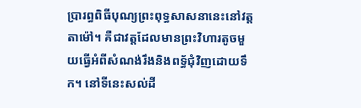ប្រារព្ធពិធីបុណ្យព្រះពុទ្ធសាសនានេះនៅវត្តតាម៉ៅ។ គឺជាវត្តដែលមានព្រះវិហារតូចមួយធ្វើអំពីសំណង់រឹងនិងពទ្ធ័ជុំវិញដោយទឹក។ នៅទីនេះសល់ដី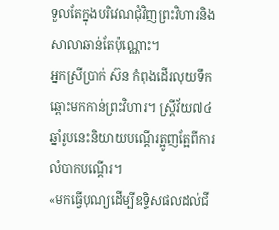ទួលតែក្នុងបរិវេណជុំវិញព្រះវិហារនិងសាលាឆាន់តែប៉ុណ្ណោះ។
អ្នកស្រីប្រាក់ ស៊ន កំពុងដើរលុយទឹកឆ្ពោះមកកាន់ព្រះវិហារ។ ស្ត្រីវ័យ៧៤ឆ្នាំរូបនេះនិយាយបណ្តើរត្អូញត្អែពីការលំបាកបណ្តើរ។
«មកធ្វើបុណ្យដើម្បីឧទ្ទិសផលដល់ជី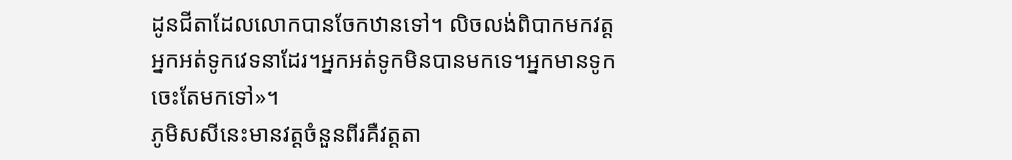ដូនជីតាដែលលោកបានចែកឋានទៅ។ លិចលង់ពិបាកមកវត្តអ្នកអត់ទូកវេទនាដែរ។អ្នកអត់ទូកមិនបានមកទេ។អ្នកមានទូកចេះតែមកទៅ»។
ភូមិសសីនេះមានវត្តចំនួនពីរគឺវត្តតា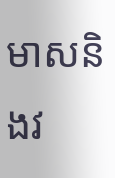មាសនិងវ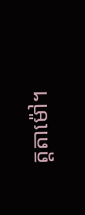ត្តតាម៉ៅ។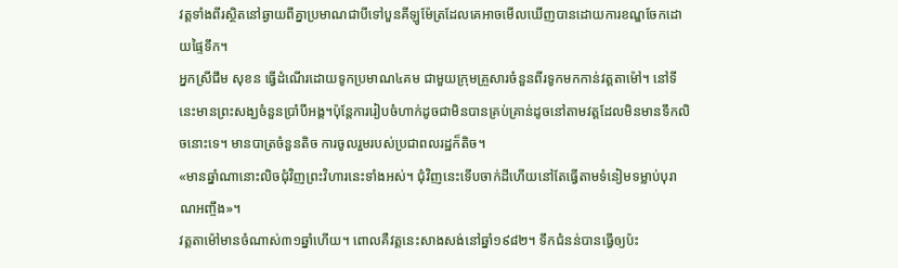វត្តទាំងពីរស្ថិតនៅឆ្ងាយពីគ្នាប្រមាណជាបីទៅបួនគីឡូម៉ែត្រដែលគេអាចមើលឃើញបានដោយការខណ្ឌចែកដោយផ្ទៃទឹក។
អ្នកស្រីជឹម សុខន ធ្វើដំណើរដោយទូកប្រមាណ៤គម ជាមួយក្រុមគ្រួសារចំនួនពីរទូកមកកាន់វត្តតាម៉ៅ។ នៅទីនេះមានព្រះសង្ឃចំនួនប្រាំបីអង្គ។ប៉ុន្តែការរៀបចំហាក់ដូចជាមិនបានគ្រប់គ្រាន់ដូចនៅតាមវត្តដែលមិនមានទឹកលិចនោះទេ។ មានបាត្រចំនួនតិច ការចូលរួមរបស់ប្រជាពលរដ្ឋក៏តិច។
«មានឆ្នាំណានោះលិចជុំវិញព្រះវិហារនេះទាំងអស់។ ជុំវិញនេះទើបចាក់ដីហើយនៅតែធ្វើតាមទំនៀមទម្លាប់បុរាណអញ្ចឹង»។
វត្តតាម៉ៅមានចំណាស់៣១ឆ្នាំហើយ។ ពោលគឺវត្តនេះសាងសង់នៅឆ្នាំ១៩៨២។ ទឹកជំនន់បានធ្វើឲ្យប៉ះ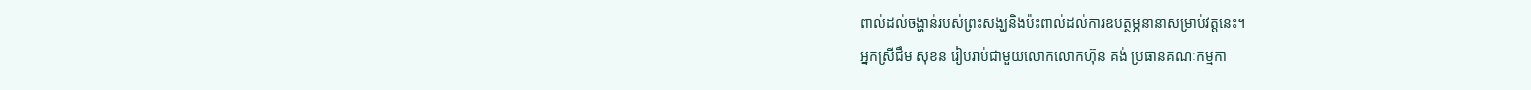ពាល់ដល់ចង្ហាន់របស់ព្រះសង្ឃនិងប៉ះពាល់ដល់ការឧបត្ថម្ភនានាសម្រាប់វត្តនេះ។
អ្នកស្រីជឹម សុខន រៀបរាប់ជាមួយលោកលោកហ៊ុន គង់ ប្រធានគណៈកម្មកា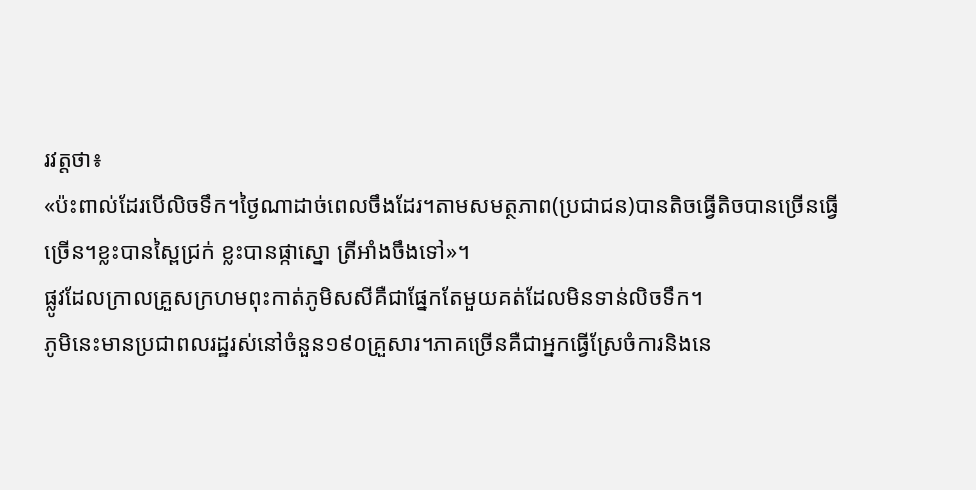រវត្តថា៖
«ប៉ះពាល់ដែរបើលិចទឹក។ថ្ងៃណាដាច់ពេលចឹងដែរ។តាមសមត្ថភាព(ប្រជាជន)បានតិចធ្វើតិចបានច្រើនធ្វើច្រើន។ខ្លះបានស្ពៃជ្រក់ ខ្លះបានផ្កាស្នោ ត្រីអាំងចឹងទៅ»។
ផ្លូវដែលក្រាលគ្រួសក្រហមពុះកាត់ភូមិសសីគឺជាផ្នែកតែមួយគត់ដែលមិនទាន់លិចទឹក។
ភូមិនេះមានប្រជាពលរដ្ឋរស់នៅចំនួន១៩០គ្រួសារ។ភាគច្រើនគឺជាអ្នកធ្វើស្រែចំការនិងនេ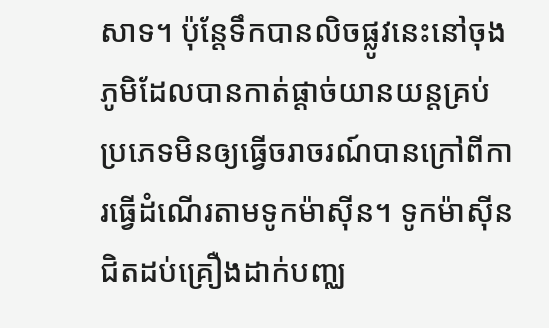សាទ។ ប៉ុន្តែទឹកបានលិចផ្លូវនេះនៅចុងភូមិដែលបានកាត់ផ្តាច់យានយន្តគ្រប់ប្រភេទមិនឲ្យធ្វើចរាចរណ៍បានក្រៅពីការធ្វើដំណើរតាមទូកម៉ាស៊ីន។ ទូកម៉ាស៊ីនជិតដប់គ្រឿងដាក់បញ្ឈ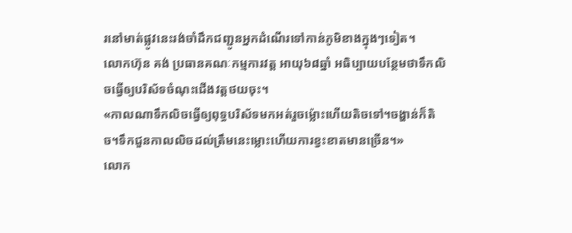រនៅមាត់ផ្លូវនេះរង់ចាំដឹកជញ្ជូនអ្នកដំណើរទៅកាន់ភូមិខាងក្នុងៗទៀត។
លោកហ៊ុន គង់ ប្រធានគណៈកម្មការវត្ត អាយុ៦៨ឆ្នាំ អធិប្បាយបន្ថែមថាទឹកលិចធ្វើឲ្យបរិស័ទចំណុះជើងវត្តថយចុះ។
«កាលណាទឹកលិចធ្វើឲ្យពុទ្ធបរិស័ទមកអត់រួចម្ល៉ោះហើយតិចទៅ។ចង្ហាន់ក៏តិច។ទឹកជួនកាលលិចដល់ត្រឹមនេះម្លោះហើយការខ្វះខាតមានច្រើន។»
លោក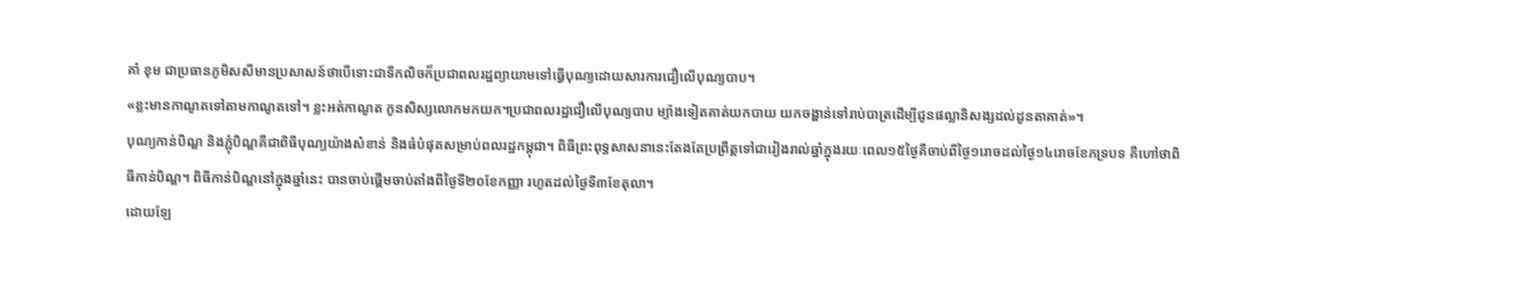គាំ ខុម ជាប្រធានភូមិសសីមានប្រសាសន៍ថាបើទោះជាទឹកលិចក៏ប្រជាពលរដ្ឋព្យាយាមទៅធ្វើបុណ្យដោយសារការជឿលើបុណ្យបាប។
«ខ្លះមានកាណូតទៅតាមកាណូតទៅ។ ខ្លះអត់កាណូត កូនសិស្សលោកមកយក។ប្រជាពលរដ្ឋជឿលើបុណ្យបាប ម្យ៉ាងទៀតគាត់យកបាយ យកចង្ហាន់ទៅរាប់បាត្រដើម្បីជូនផល្លានិសង្សដល់ដូនតាគាត់»។
បុណ្យកាន់បិណ្ឌ និងភ្ជុំបិណ្ឌគឺជាពិធីបុណ្យយ៉ាងសំខាន់ និងធំបំផុតសម្រាប់ពលរដ្ឋកម្ពុជា។ ពិធីព្រះពុទ្ធសាសនានេះតែងតែប្រព្រឹត្តទៅជារៀងរាល់ឆ្នាំក្នុងរយៈពេល១៥ថ្ងៃគឺចាប់ពីថ្ងៃ១រោចដល់ថ្ងៃ១៤រោចខែភទ្របទ គឺហៅថាពិធីកាន់បិណ្ឌ។ ពិធីកាន់បិណ្ឌនៅក្នុងឆ្នាំនេះ បានចាប់ផ្ដើមចាប់តាំងពីថ្ងៃទី២០ខែកញ្ញា រហូតដល់ថ្ងៃទី៣ខែតុលា។
ដោយឡែ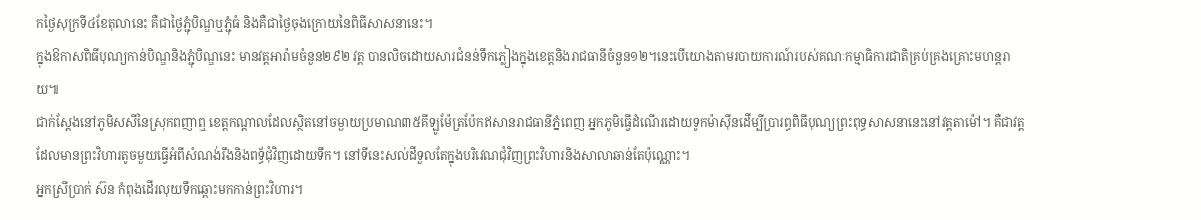កថ្ងៃសុក្រទី៤ខែតុលានេះ គឺជាថ្ងៃភ្ជុំបិណ្ឌឬភ្ជុំធំ និងគឺជាថ្ងៃចុងក្រោយនៃពិធីសាសនានេះ។
ក្នុងឱកាសពិធីបុណ្យកាន់បិណ្ឌនិងភ្ជុំបិណ្ឌនេះ មានវត្តអារ៉ាមចំនួន២៩២ វត្ត បានលិចដោយសារជំនន់ទឹកភ្លៀងក្នុងខេត្តនិងរាជធានីចំនួន១២។នេះបើយោងតាមរបាយការណ៍របស់គណៈកម្មាធិការជាតិគ្រប់គ្រងគ្រោះមហន្តរាយ៕
ជាក់ស្តែងនៅភូមិសសីនៃស្រុកពញាឮ ខេត្តកណ្តាលដែលស្ថិតនៅចម្ងាយប្រមាណ៣៥គីឡូម៉ែត្រប៉ែកឥសានរាជធានីភ្នំពេញ អ្នកភូមិធ្វើដំណើរដោយទូកម៉ាស៊ីនដើម្បីប្រារព្ធពិធីបុណ្យព្រះពុទ្ធសាសនានេះនៅវត្តតាម៉ៅ។ គឺជាវត្តដែលមានព្រះវិហារតូចមួយធ្វើអំពីសំណង់រឹងនិងពទ្ធ័ជុំវិញដោយទឹក។ នៅទីនេះសល់ដីទួលតែក្នុងបរិវេណជុំវិញព្រះវិហារនិងសាលាឆាន់តែប៉ុណ្ណោះ។
អ្នកស្រីប្រាក់ ស៊ន កំពុងដើរលុយទឹកឆ្ពោះមកកាន់ព្រះវិហារ។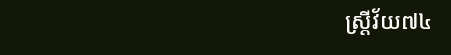ស្ត្រីវ័យ៧៤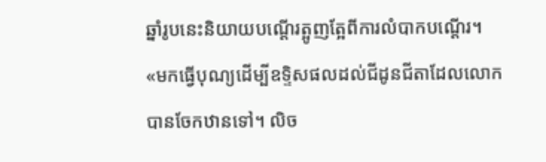ឆ្នាំរូបនេះនិយាយបណ្តើរត្អូញត្អែពីការលំបាកបណ្តើរ។
«មកធ្វើបុណ្យដើម្បីឧទ្ទិសផលដល់ជីដូនជីតាដែលលោកបានចែកឋានទៅ។ លិច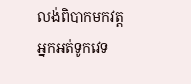លង់ពិបាកមកវត្តអ្នកអត់ទូកវេទ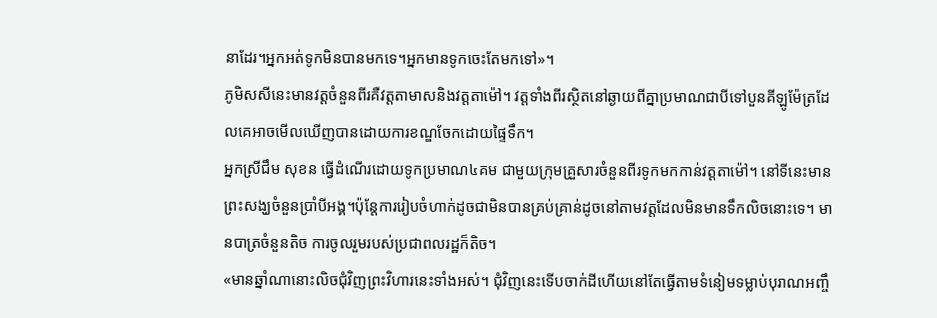នាដែរ។អ្នកអត់ទូកមិនបានមកទេ។អ្នកមានទូកចេះតែមកទៅ»។
ភូមិសសីនេះមានវត្តចំនួនពីរគឺវត្តតាមាសនិងវត្តតាម៉ៅ។ វត្តទាំងពីរស្ថិតនៅឆ្ងាយពីគ្នាប្រមាណជាបីទៅបួនគីឡូម៉ែត្រដែលគេអាចមើលឃើញបានដោយការខណ្ឌចែកដោយផ្ទៃទឹក។
អ្នកស្រីជឹម សុខន ធ្វើដំណើរដោយទូកប្រមាណ៤គម ជាមួយក្រុមគ្រួសារចំនួនពីរទូកមកកាន់វត្តតាម៉ៅ។ នៅទីនេះមានព្រះសង្ឃចំនួនប្រាំបីអង្គ។ប៉ុន្តែការរៀបចំហាក់ដូចជាមិនបានគ្រប់គ្រាន់ដូចនៅតាមវត្តដែលមិនមានទឹកលិចនោះទេ។ មានបាត្រចំនួនតិច ការចូលរួមរបស់ប្រជាពលរដ្ឋក៏តិច។
«មានឆ្នាំណានោះលិចជុំវិញព្រះវិហារនេះទាំងអស់។ ជុំវិញនេះទើបចាក់ដីហើយនៅតែធ្វើតាមទំនៀមទម្លាប់បុរាណអញ្ចឹ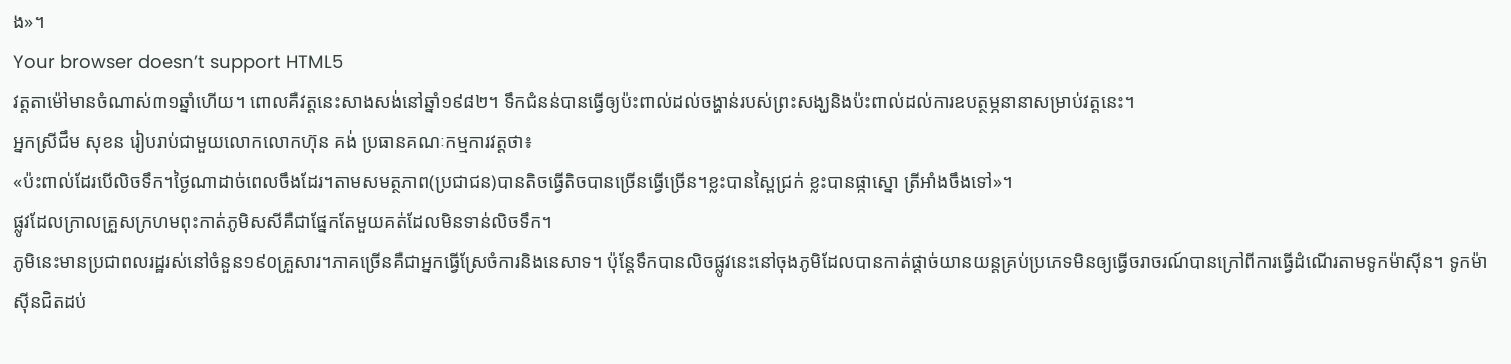ង»។
Your browser doesn’t support HTML5
វត្តតាម៉ៅមានចំណាស់៣១ឆ្នាំហើយ។ ពោលគឺវត្តនេះសាងសង់នៅឆ្នាំ១៩៨២។ ទឹកជំនន់បានធ្វើឲ្យប៉ះពាល់ដល់ចង្ហាន់របស់ព្រះសង្ឃនិងប៉ះពាល់ដល់ការឧបត្ថម្ភនានាសម្រាប់វត្តនេះ។
អ្នកស្រីជឹម សុខន រៀបរាប់ជាមួយលោកលោកហ៊ុន គង់ ប្រធានគណៈកម្មការវត្តថា៖
«ប៉ះពាល់ដែរបើលិចទឹក។ថ្ងៃណាដាច់ពេលចឹងដែរ។តាមសមត្ថភាព(ប្រជាជន)បានតិចធ្វើតិចបានច្រើនធ្វើច្រើន។ខ្លះបានស្ពៃជ្រក់ ខ្លះបានផ្កាស្នោ ត្រីអាំងចឹងទៅ»។
ផ្លូវដែលក្រាលគ្រួសក្រហមពុះកាត់ភូមិសសីគឺជាផ្នែកតែមួយគត់ដែលមិនទាន់លិចទឹក។
ភូមិនេះមានប្រជាពលរដ្ឋរស់នៅចំនួន១៩០គ្រួសារ។ភាគច្រើនគឺជាអ្នកធ្វើស្រែចំការនិងនេសាទ។ ប៉ុន្តែទឹកបានលិចផ្លូវនេះនៅចុងភូមិដែលបានកាត់ផ្តាច់យានយន្តគ្រប់ប្រភេទមិនឲ្យធ្វើចរាចរណ៍បានក្រៅពីការធ្វើដំណើរតាមទូកម៉ាស៊ីន។ ទូកម៉ាស៊ីនជិតដប់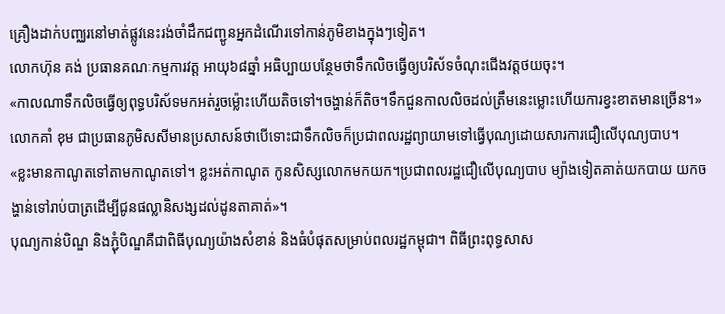គ្រឿងដាក់បញ្ឈរនៅមាត់ផ្លូវនេះរង់ចាំដឹកជញ្ជូនអ្នកដំណើរទៅកាន់ភូមិខាងក្នុងៗទៀត។
លោកហ៊ុន គង់ ប្រធានគណៈកម្មការវត្ត អាយុ៦៨ឆ្នាំ អធិប្បាយបន្ថែមថាទឹកលិចធ្វើឲ្យបរិស័ទចំណុះជើងវត្តថយចុះ។
«កាលណាទឹកលិចធ្វើឲ្យពុទ្ធបរិស័ទមកអត់រួចម្ល៉ោះហើយតិចទៅ។ចង្ហាន់ក៏តិច។ទឹកជួនកាលលិចដល់ត្រឹមនេះម្លោះហើយការខ្វះខាតមានច្រើន។»
លោកគាំ ខុម ជាប្រធានភូមិសសីមានប្រសាសន៍ថាបើទោះជាទឹកលិចក៏ប្រជាពលរដ្ឋព្យាយាមទៅធ្វើបុណ្យដោយសារការជឿលើបុណ្យបាប។
«ខ្លះមានកាណូតទៅតាមកាណូតទៅ។ ខ្លះអត់កាណូត កូនសិស្សលោកមកយក។ប្រជាពលរដ្ឋជឿលើបុណ្យបាប ម្យ៉ាងទៀតគាត់យកបាយ យកចង្ហាន់ទៅរាប់បាត្រដើម្បីជូនផល្លានិសង្សដល់ដូនតាគាត់»។
បុណ្យកាន់បិណ្ឌ និងភ្ជុំបិណ្ឌគឺជាពិធីបុណ្យយ៉ាងសំខាន់ និងធំបំផុតសម្រាប់ពលរដ្ឋកម្ពុជា។ ពិធីព្រះពុទ្ធសាស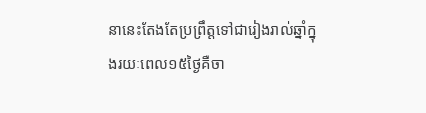នានេះតែងតែប្រព្រឹត្តទៅជារៀងរាល់ឆ្នាំក្នុងរយៈពេល១៥ថ្ងៃគឺចា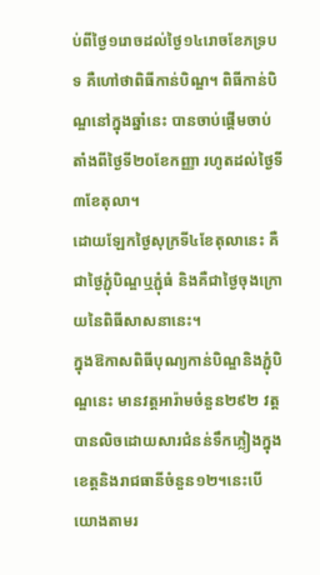ប់ពីថ្ងៃ១រោចដល់ថ្ងៃ១៤រោចខែភទ្របទ គឺហៅថាពិធីកាន់បិណ្ឌ។ ពិធីកាន់បិណ្ឌនៅក្នុងឆ្នាំនេះ បានចាប់ផ្ដើមចាប់តាំងពីថ្ងៃទី២០ខែកញ្ញា រហូតដល់ថ្ងៃទី៣ខែតុលា។
ដោយឡែកថ្ងៃសុក្រទី៤ខែតុលានេះ គឺជាថ្ងៃភ្ជុំបិណ្ឌឬភ្ជុំធំ និងគឺជាថ្ងៃចុងក្រោយនៃពិធីសាសនានេះ។
ក្នុងឱកាសពិធីបុណ្យកាន់បិណ្ឌនិងភ្ជុំបិណ្ឌនេះ មានវត្តអារ៉ាមចំនួន២៩២ វត្ត បានលិចដោយសារជំនន់ទឹកភ្លៀងក្នុងខេត្តនិងរាជធានីចំនួន១២។នេះបើយោងតាមរ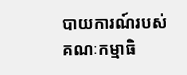បាយការណ៍របស់គណៈកម្មាធិ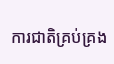ការជាតិគ្រប់គ្រង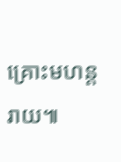គ្រោះមហន្តរាយ៕